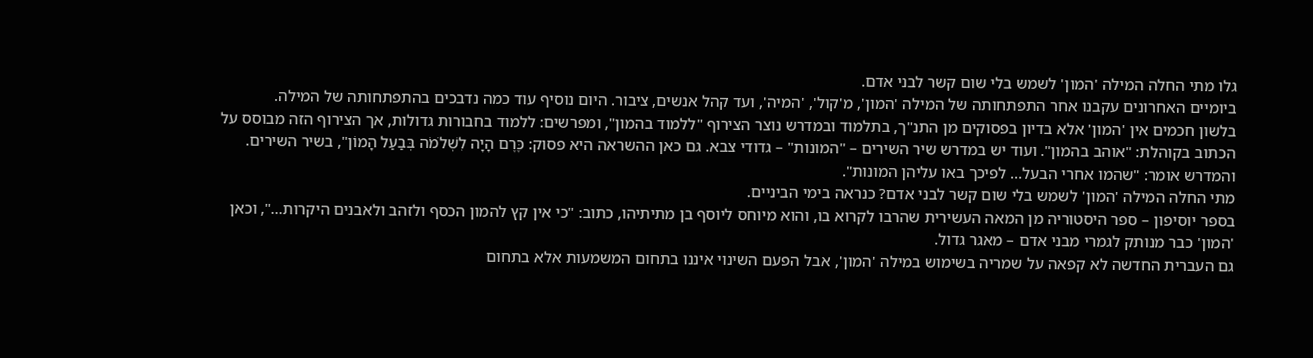גלו מתי החלה המילה 'המון' לשמש בלי שום קשר לבני אדם.
ביומיים האחרונים עקבנו אחר התפתחותה של המילה 'המון', מ'קול', 'המיה', ועד קהל אנשים, ציבור. היום נוסיף עוד כמה נדבכים בהתפתחותה של המילה.
בלשון חכמים אין 'המון' אלא בדיון בפסוקים מן התנ"ך, בתלמוד ובמדרש נוצר הצירוף "ללמוד בהמון", ומפרשים: ללמוד בחבורות גדולות, אך הצירוף הזה מבוסס על הכתוב בקוהלת: "אוהב בהמון". ועוד יש במדרש שיר השירים – "המונות" – גדודי צבא. גם כאן ההשראה היא פסוק: כֶּרֶם הָיָה לִשְׁלֹמֹה בְּבַעַל הָמוֹן", בשיר השירים. והמדרש אומר: "שהמו אחרי הבעל… לפיכך באו עליהן המונות".
מתי החלה המילה 'המון' לשמש בלי שום קשר לבני אדם? כנראה בימי הביניים.
בספר יוסיפון – ספר היסטוריה מן המאה העשירית שהרבו לקרוא בו, והוא מיוחס ליוסף בן מתיתיהו, כתוב: "כי אין קץ להמון הכסף ולזהב ולאבנים היקרות…", וכאן 'המון' כבר מנותק לגמרי מבני אדם – מאגר גדול.
גם העברית החדשה לא קפאה על שמריה בשימוש במילה 'המון', אבל הפעם השינוי איננו בתחום המשמעות אלא בתחום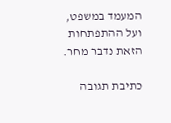המעמד במשפט, ועל ההתפתחות הזאת נדבר מחר.

כתיבת תגובה